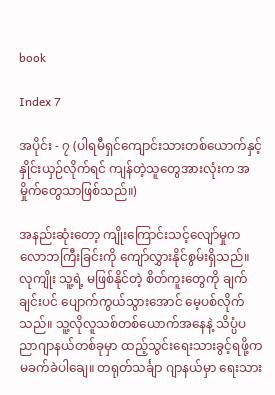book

Index 7

အပိုင်း - ၇ (ပါရမီရှင်ကျောင်းသားတစ်ယောက်နှင့် နှိုင်းယှဉ်လိုက်ရင် ကျန်တဲ့သူတွေအားလုံးက အမှိုက်တွေသာဖြစ်သည်။)

အနည်းဆုံးတော့ ကျိုးကြောင်းသင့်လျော်မှုက လောဘကြီးခြင်းကို ကျော်လွှားနိုင်စွမ်းရှိသည်။ လုကျိုး သူ့ရဲ့ မဖြစ်နိုင်တဲ့ စိတ်ကူးတွေကို ချက်ချင်းပင် ပျောက်ကွယ်သွားအောင် မေ့ပစ်လိုက်သည်။ သူ့လိုလူသစ်တစ်ယောက်အနေနဲ့ သိပ္ပံပညာဂျာနယ်တစ်ခုမှာ ထည့်သွင်းရေးသားခွင့်ရဖို့က မခက်ခဲပါချေ။ တရုတ်သင်္ချာ ဂျာနယ်မှာ ရေးသား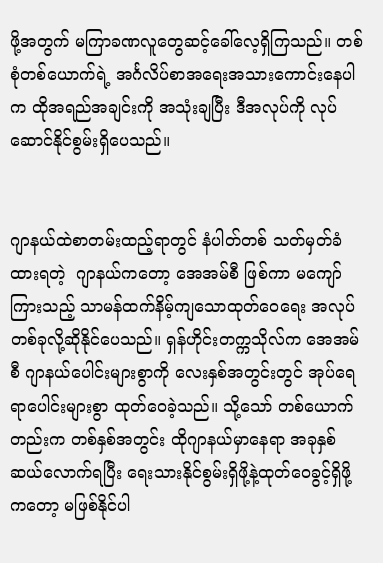ဖို့အတွက် မကြာခဏလူတွေဆင့်ခေါ်လေ့ရှိကြသည်။ တစ်စုံတစ်ယောက်ရဲ့ အင်္ဂလိပ်စာအရေးအသားကောင်းနေပါက ထိုအရည်အချင်းကို အသုံးချပြီး ဒီအလုပ်ကို လုပ်ဆောင်နိုင်စွမ်းရှိပေသည်။


ဂျာနယ်ထဲစာတမ်းထည့်ရာတွင် နံပါတ်တစ် သတ်မှတ်ခံထားရတဲ့  ဂျာနယ်ကတော့ အေအမ်စီ ဖြစ်ကာ မကျော်ကြားသည့် သာမန်ထက်နိမ့်ကျသောထုတ်ဝေရေး အလုပ်တစ်ခုလို့ဆိုနိုင်ပေသည်။ ရှန်ဟိုင်းတက္ကသိုလ်က အေအမ်စီ ဂျာနယ်ပေါင်းများစွာကို လေးနှစ်အတွင်းတွင် အုပ်ရေရာပေါင်းများစွာ ထုတ်ဝေခဲ့သည်။ သို့သော် တစ်ယောက်တည်းက တစ်နှစ်အတွင်း ထိုဂျာနယ်မှာနေရာ အခုနှစ်ဆယ်လောက်ရပြီး ရေးသားနိုင်စွမ်းရှိဖို့နဲ့ထုတ်ဝေခွင့်ရှိဖို့ကတော့ မဖြစ်နိုင်ပါ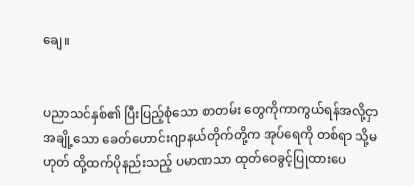ချေ။


ပညာသင်နှစ်၏ ပြီးပြည့်စုံသော စာတမ်း တွေကိုကာကွယ်ရန်အလို့ငှာ အချို့သော ခေတ်ဟောင်းဂျာနယ်တိုက်တို့က အုပ်ရေကို တစ်ရာ သို့မဟုတ် ထို့ထက်ပိုနည်းသည့် ပမာဏသာ ထုတ်ဝေခွင့်ပြုထားပေ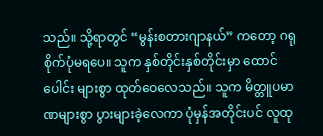သည်။ သို့ရာတွင် “မွန်းစတားဂျာနယ်” ကတော့ ဂရုစိုက်ပုံမရပေ။ သူက နှစ်တိုင်းနှစ်တိုင်းမှာ ထောင်ပေါင်း များစွာ ထုတ်ဝေလေသည်။ သူက မိတ္တူပမာဏများစွာ ပွားများခဲ့လေကာ ပုံမှန်အတိုင်းပင် လူထု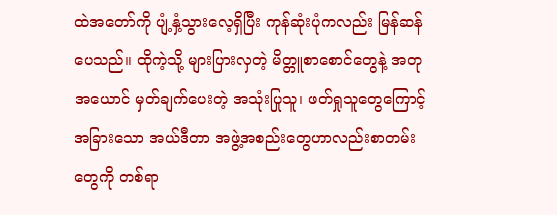ထဲအတော်ကို ပျံ့နှံ့သွားလေ့ရှိပြီး ကုန်ဆုံးပုံကလည်း မြန်ဆန်ပေသည်။ ထိုကဲ့သို့ များပြားလှတဲ့ မိတ္တူစာစောင်တွေနဲ့ အတုအယောင် မှတ်ချက်ပေးတဲ့ အသုံးပြုသူ၊ ဖတ်ရှုသူတွေကြောင့် အခြားသော အယ်ဒီတာ အဖွဲ့အစည်းတွေဟာလည်းစာတမ်းတွေကို တစ်ရာ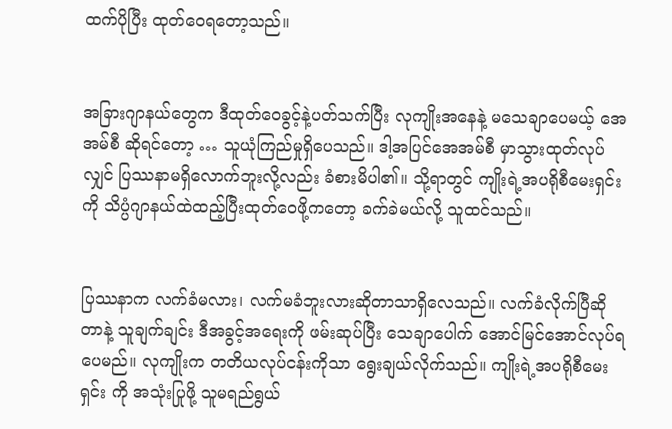ထက်ပိုပြီး ထုတ်ဝေရတော့သည်။


အခြားဂျာနယ်တွေက ဒီထုတ်ဝေခွင့်နဲ့ပတ်သက်ပြီး လုကျိုးအနေနဲ့ မသေချာပေမယ့် အေအမ်စီ ဆိုရင်တော့ … သူယုံကြည်မှုရှိပေသည်။ ဒါ့အပြင်အေအမ်စီ မှာသွားထုတ်လုပ်လျှင် ပြဿနာမရှိလောက်ဘူးလို့လည်း ခံစားမိပါ၏။ သို့ရာတွင် ကျိုးရဲ့အပရိုစီမေးရှင်း ကို သိပ္ပံဂျာနယ်ထဲထည့်ပြီးထုတ်ဝေဖို့ကတော့ ခက်ခဲမယ်လို့ သူထင်သည်။


ပြဿနာက လက်ခံမလား၊ လက်မခံဘူးလားဆိုတာသာရှိလေသည်။ လက်ခံလိုက်ပြီဆိုတာနဲ့ သူချက်ချင်း ဒီအခွင့်အရေးကို ဖမ်းဆုပ်ပြီး သေချာပေါက် အောင်မြင်အောင်လုပ်ရပေမည်။ လုကျိုးက တတိယလုပ်ငန်းကိုသာ ရွေးချယ်လိုက်သည်။ ကျိုးရဲ့အပရိုစီမေးရှင်း ကို အသုံးပြုဖို့ သူမရည်ရွယ်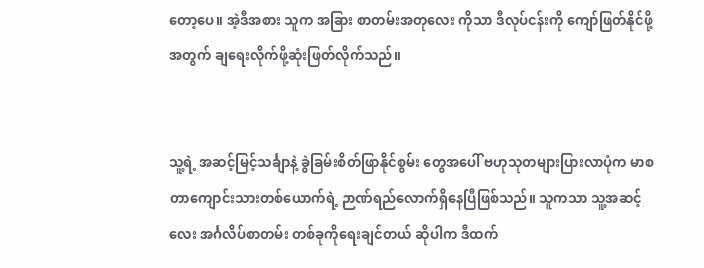တော့ပေ။ အဲ့ဒီအစား သူက အခြား စာတမ်းအတုလေး ကိုသာ ဒီလုပ်ငန်းကို ကျော်ဖြတ်နိုင်ဖို့အတွက် ချရေးလိုက်ဖို့ဆုံးဖြတ်လိုက်သည်။


သူ့ရဲ့ အဆင့်မြင့်သင်္ချာနဲ့ ခွဲခြမ်းစိတ်ဖြာနိုင်စွမ်း တွေအပေါ် ဗဟုသုတများပြားလာပုံက မာစတာကျောင်းသားတစ်ယောက်ရဲ့ ဉာဏ်ရည်လောက်ရှိနေပြီဖြစ်သည်။ သူကသာ သူ့အဆင့်လေး အင်္ဂလိပ်စာတမ်း တစ်ခုကိုရေးချင်တယ် ဆိုပါက ဒီထက်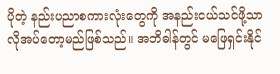ပိုတဲ့ နည်းပညာစကားလုံးတွေကို အနည်းငယ်သင်ဖို့သာ လိုအပ်တော့မည်ဖြစ်သည်။ အဘိဓါန်တွင် မဖြေရှင်းနိုင်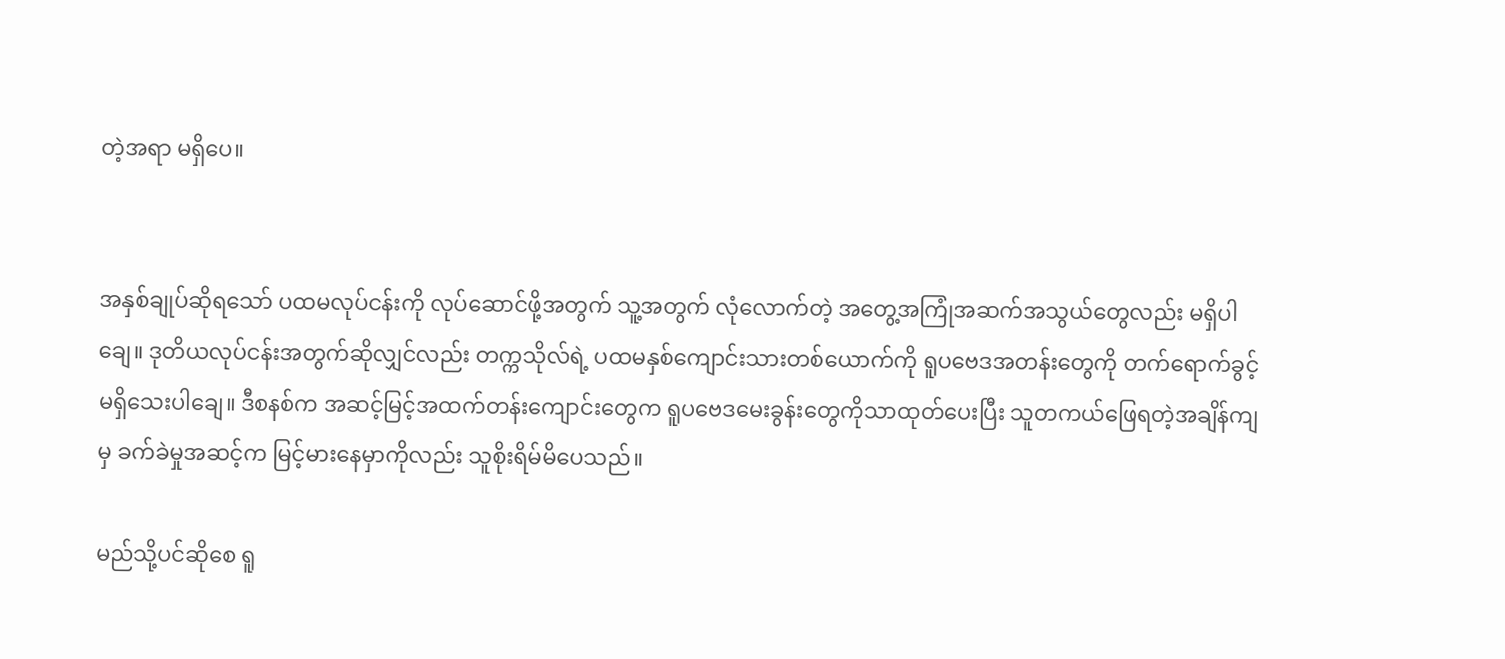တဲ့အရာ မရှိပေ။


အနှစ်ချုပ်ဆိုရသော် ပထမလုပ်ငန်းကို လုပ်ဆောင်ဖို့အတွက် သူ့အတွက် လုံလောက်တဲ့ အတွေ့အကြုံအဆက်အသွယ်တွေလည်း မရှိပါချေ။ ဒုတိယလုပ်ငန်းအတွက်ဆိုလျှင်လည်း တက္ကသိုလ်ရဲ့ ပထမနှစ်ကျောင်းသားတစ်ယောက်ကို ရူပဗေဒအတန်းတွေကို တက်ရောက်ခွင့်မရှိသေးပါချေ။ ဒီစနစ်က အဆင့်မြင့်အထက်တန်းကျောင်းတွေက ရူပဗေဒမေးခွန်းတွေကိုသာထုတ်ပေးပြီး သူတကယ်ဖြေရတဲ့အချိန်ကျမှ ခက်ခဲမှုအဆင့်က မြင့်မားနေမှာကိုလည်း သူစိုးရိမ်မိပေသည်။

မည်သို့ပင်ဆိုစေ ရူ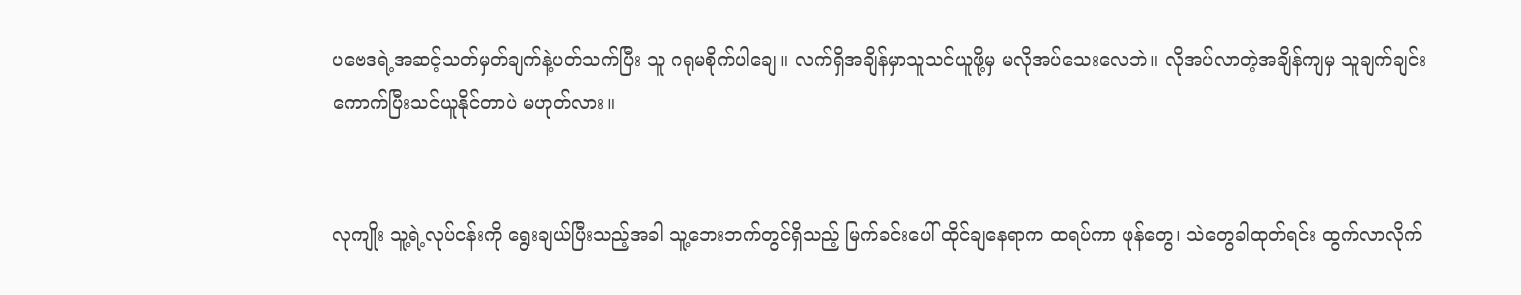ပဗေဒရဲ့အဆင့်သတ်မှတ်ချက်နဲ့ပတ်သက်ပြီး သူ ဂရုမစိုက်ပါချေ။ လက်ရှိအချိန်မှာသူသင်ယူဖို့မှ မလိုအပ်သေးလေဘဲ။ လိုအပ်လာတဲ့အချိန်ကျမှ သူချက်ချင်းကောက်ပြီးသင်ယူနိုင်တာပဲ မဟုတ်လား။


လုကျိုး သူ့ရဲ့လုပ်ငန်းကို ရွေးချယ်ပြီးသည့်အခါ သူ့ဘေးဘက်တွင်ရှိသည့် မြက်ခင်းပေါ် ထိုင်ချနေရာက ထရပ်ကာ ဖုန်တွေ၊ သဲတွေခါထုတ်ရင်း ထွက်လာလိုက်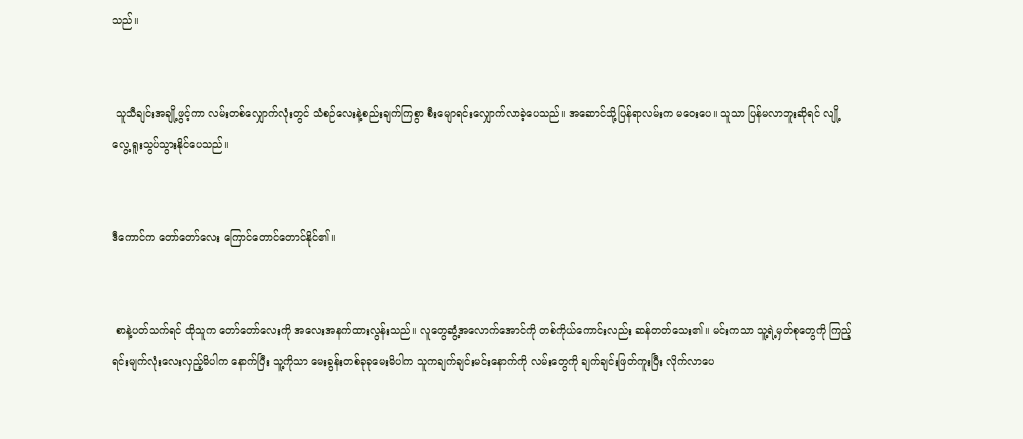သည်။


 သူသီချင်းအချို့ဖွင့်ကာ လမ်းတစ်လျှောက်လုံးတွင် သံစဉ်လေးနဲ့စည်းချက်ကြစွာ စီးမျောရင်းလျှောက်လာခဲ့ပေသည်။ အဆောင်သို့ပြန်ရာလမ်းက မဝေးပေ။ သူသာ ပြန်မလာဘူးဆိုရင် လျို့လွေ့ ရူးသွပ်သွားနိုင်ပေသည်။


ဒီကောင်က တော်တော်လေး ကြောင်တောင်တောင်နိုင်၏။


 စာနဲ့ပတ်သက်ရင် ထိုသူက တော်တော်လေးကို အလေးအနက်ထားလွန်းသည်။ လူတွေဆွံ့အလောက်အောင်ကို တစ်ကိုယ်ကောင်းလည်း ဆန်တတ်သေး၏။ မင်းကသာ သူ့ရဲ့မှတ်စုတွေကို ကြည့်ရင်းမျက်လုံးလေးလှည့်မိပါက နောက်ပြီး သူ့ကိုသာ မေးခွန်းတစ်ခုခုမေးမိပါက သူကချက်ချင်းမင်းနောက်ကို လမ်းတွေကို ချက်ချင်းဖြတ်ကူးပြီး လိုက်လာပေ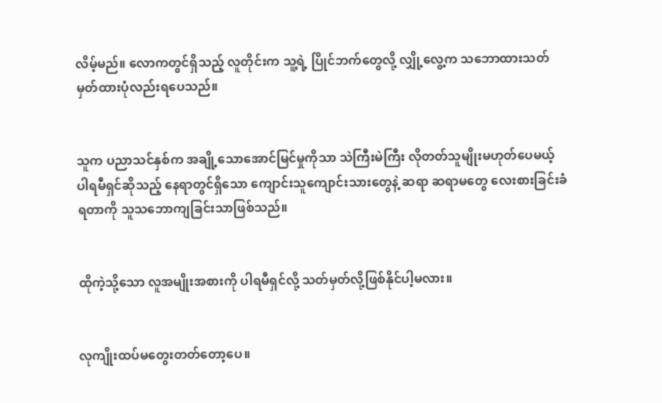လိမ့်မည်။ လောကတွင်ရှိသည့် လူတိုင်းက သူ့ရဲ့ ပြိုင်ဘက်တွေလို့ လျှို့လွေ့က သဘောထားသတ်မှတ်ထားပုံလည်းရပေသည်။


သူက ပညာသင်နှစ်က အချို့သောအောင်မြင်မှုကိုသာ သဲကြီးမဲကြီး လိုတတ်သူမျိုးမဟုတ်ပေမယ့် ပါရမီရှင်ဆိုသည့် နေရာတွင်ရှိသော ကျောင်းသူကျောင်းသားတွေနဲ့ ဆရာ ဆရာမတွေ လေးစားခြင်းခံရတာကို သူသဘောကျခြင်းသာဖြစ်သည်။


ထိုကဲ့သို့သော လူအမျိုးအစားကို ပါရမီရှင်လို့ သတ်မှတ်လို့ဖြစ်နိုင်ပါ့မလား။


လုကျိုးထပ်မတွေးတတ်တော့ပေ။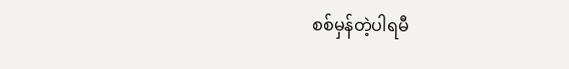စစ်မှန်တဲ့ပါရမီ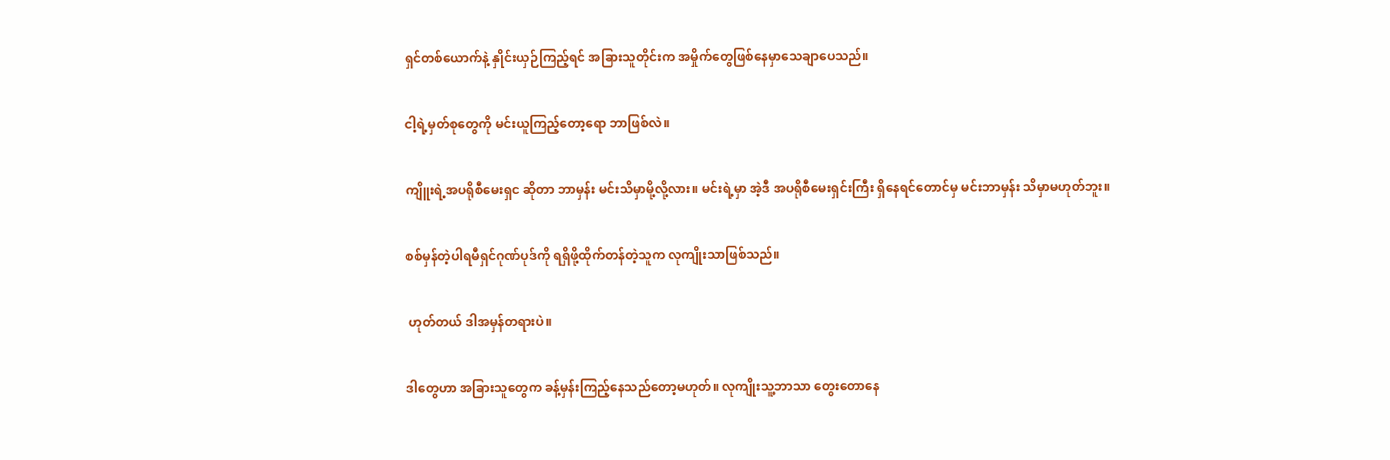ရှင်တစ်ယောက်နဲ့ နှိုင်းယှဉ်ကြည့်ရင် အခြားသူတိုင်းက အမှိုက်တွေဖြစ်နေမှာသေချာပေသည်။


ငါ့ရဲ့မှတ်စုတွေကို မင်းယူကြည့်တော့ရော ဘာဖြစ်လဲ။


ကျိူးရဲ့အပရိုစီမေးရှင ဆိုတာ ဘာမှန်း မင်းသိမှာမို့လို့လား။ မင်းရဲ့မှာ အဲ့ဒီ အပရိုစီမေးရှင်းကြီး ရှိနေရင်တောင်မှ မင်းဘာမှန်း သိမှာမဟုတ်ဘူး။


စစ်မှန်တဲ့ပါရမီရှင်ဂုဏ်ပုဒ်ကို ရရှိဖို့ထိုက်တန်တဲ့သူက လုကျိုးသာဖြစ်သည်။


 ဟုတ်တယ် ဒါအမှန်တရားပဲ။


ဒါတွေဟာ အခြားသူတွေက ခန့်မှန်းကြည့်နေသည်တော့မဟုတ်။ လုကျိုးသူ့ဘာသာ တွေးတောနေ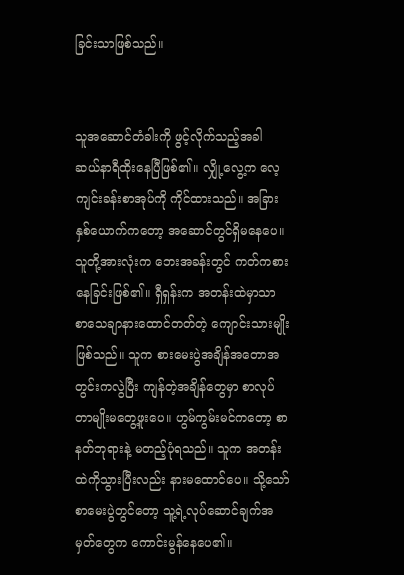ခြင်းသာဖြစ်သည်။


သူအဆောင်တံခါးကို ဖွင့်လိုက်သည့်အခါ ဆယ်နာရီထိုးနေပြီဖြစ်၏။ လျှို့လွေ့က လေ့ကျင်းခန်းစာအုပ်ကို ကိုင်ထားသည်။ အခြားနှစ်ယောက်ကတော့ အဆောင်တွင်ရှိမနေပေ။ သူတို့အားလုံးက ဘေးအခန်းတွင် ကတ်ကစားနေခြင်းဖြစ်၏။ ရှီရှန်းက အတန်းထဲမှာသာ စာသေချာနားထောင်တတ်တဲ့ ကျောင်းသားမျိုးဖြစ်သည်။ သူက စားမေးပွဲအချိန်အတောအတွင်းကလွဲပြီး ကျန်တဲ့အချိန်တွေမှာ စာလုပ်တာမျိုးမတွေ့ဖူးပေ။ ဟွမ်ကွမ်းမင်ကတော့ စာနတ်ဘုရားနဲ့ မတည့်ပုံရသည်။ သူက အတန်းထဲကိုသွားပြီးလည်း နားမထောင်ပေ။ သို့သော် စာမေးပွဲတွင်တော့ သူ့ရဲ့လုပ်ဆောင်ချက်အမှတ်တွေက ကောင်းမွန်နေပေ၏။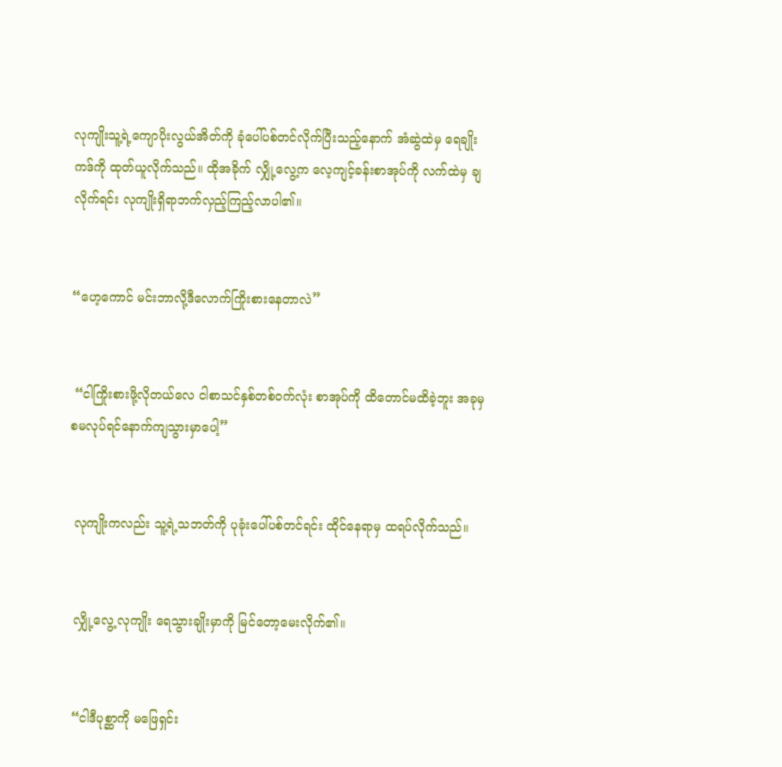လုကျိုးသူ့ရဲ့ကျောပိုးလွယ်အိတ်ကို ခုံပေါ်ပစ်တင်လိုက်ပြီးသည့်နောက် အံဆွဲထဲမှ ရေချိုးကဒ်ကို ထုတ်ယူလိုက်သည်။ ထိုအခိုက် လျှို့လွေ့က လေ့ကျင့်ခန်းစာအုပ်ကို လက်ထဲမှ ချလိုက်ရင်း လုကျိုးရှိရာဘက်လှည့်ကြည့်လာပါ၏။


“ဟေ့ကောင် မင်းဘာလို့ဒီလောက်ကြိုးစားနေတာလဲ”


 “ငါကြိုးစားဖို့လိုတယ်လေ ငါစာသင်နှစ်တစ်ဝက်လုံး စာအုပ်ကို ထိတောင်မထိခဲ့ဘူး အခုမှစမလုပ်ရင်နောက်ကျသွားမှာပေါ့”


 လုကျိုးကလည်း သူ့ရဲ့သဘတ်ကို ပုခုံးပေါ်ပစ်တင်ရင်း ထိုင်နေရာမှ ထရပ်လိုက်သည်။


 လျှို့လွေ့ လုကျိုး ရေသွားချိုးမှာကို မြင်တော့မေးလိုက်၏။


 “ငါဒီပုစ္ဆာကို မဖြေရှင်း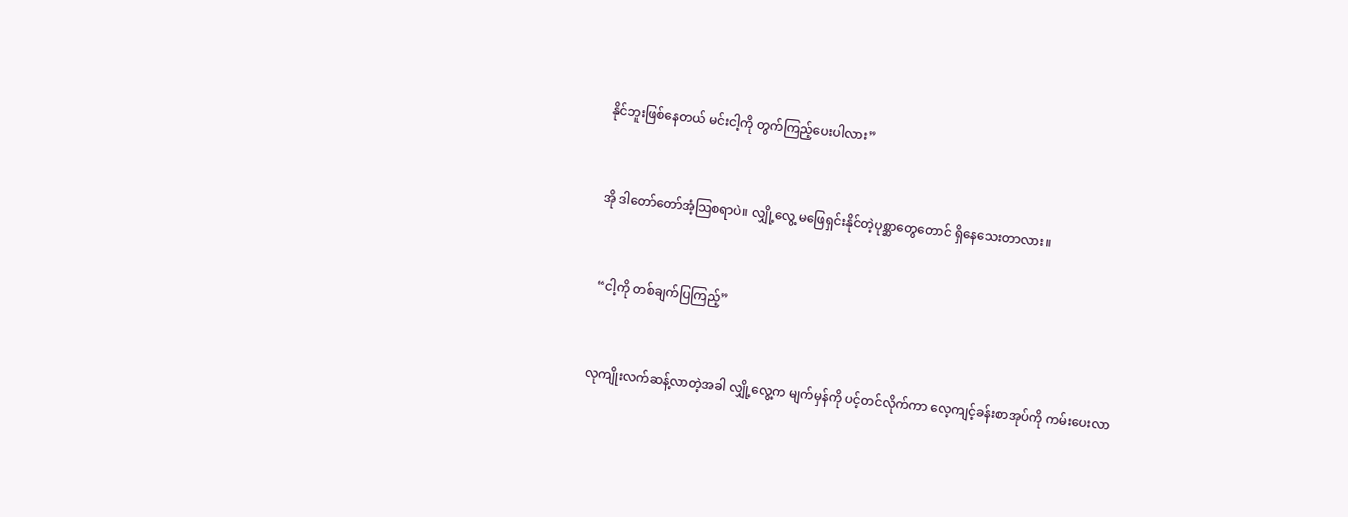နိုင်ဘူးဖြစ်နေတယ် မင်းငါ့ကို တွက်ကြည့်ပေးပါလား”


အို ဒါတော်တော်အံ့သြစရာပဲ။ လျှို့လွေ့ မဖြေရှင်းနိုင်တဲ့ပုစ္ဆာတွေတောင် ရှိနေသေးတာလား။


 “ငါ့ကို တစ်ချက်ပြကြည့်”


လုကျိုးလက်ဆန့်လာတဲ့အခါ လျှို့လွေ့က မျက်မှန်ကို ပင့်တင်လိုက်ကာ လေ့ကျင့်ခန်းစာအုပ်ကို ကမ်းပေးလာ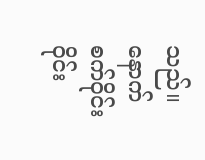သည်။ နောက် စက်ဝိုင်းဝိုင်း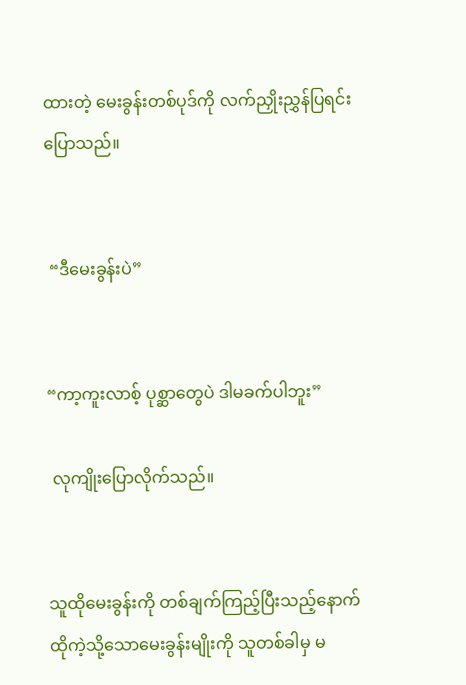ထားတဲ့ မေးခွန်းတစ်ပုဒ်ကို လက်ညှိုးညွှန်ပြရင်းပြောသည်။


 “ဒီမေးခွန်းပဲ”


“ကာ့ကူးလာစ့် ပုစ္ဆာတွေပဲ ဒါမခက်ပါဘူး”

 လုကျိုးပြောလိုက်သည်။


သူထိုမေးခွန်းကို တစ်ချက်ကြည့်ပြီးသည့်နောက် ထိုကဲ့သို့သောမေးခွန်းမျိုးကို သူတစ်ခါမှ မ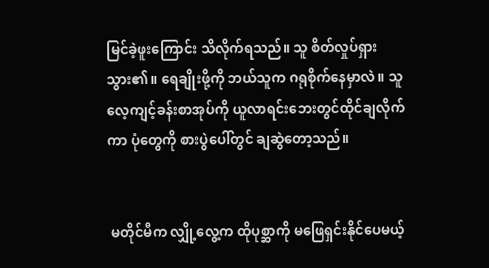မြင်ခဲ့ဖူးကြောင်း သိလိုက်ရသည်။ သူ စိတ်လှုပ်ရှားသွား၏။ ရေချိုးဖို့ကို ဘယ်သူက ဂရုစိုက်နေမှာလဲ။ သူလေ့ကျင့်ခန်းစာအုပ်ကို ယူလာရင်းဘေးတွင်ထိုင်ချလိုက်ကာ ပုံတွေကို စားပွဲပေါ်တွင် ချဆွဲတော့သည်။


 မတိုင်မီက လျှို့လွေ့က ထိုပုစ္ဆာကို မဖြေရှင်းနိုင်ပေမယ့်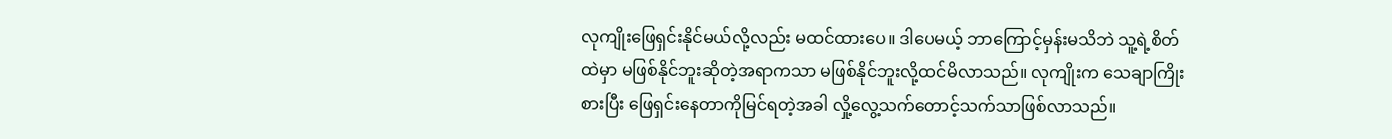လုကျိုးဖြေရှင်းနိုင်မယ်လို့လည်း မထင်ထားပေ။ ဒါပေမယ့် ဘာကြောင့်မှန်းမသိဘဲ သူ့ရဲ့စိတ်ထဲမှာ မဖြစ်နိုင်ဘူးဆိုတဲ့အရာကသာ မဖြစ်နိုင်ဘူးလို့ထင်မိလာသည်။ လုကျိုးက သေချာကြိုးစားပြီး ဖြေရှင်းနေတာကိုမြင်ရတဲ့အခါ လှို့လွေ့သက်တောင့်သက်သာဖြစ်လာသည်။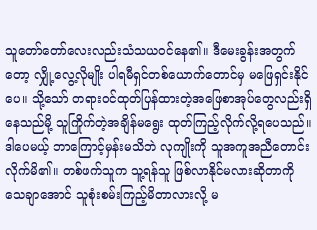သူတော်တော်လေးလည်းသံသယဝင်နေ၏။ ဒီမေးခွန်းအတွက်တော့ လျှို့လွေ့လိုမျိုး ပါရမီရှင်တစ်ယောက်တောင်မှ မဖြေရှင်းနိုင်ပေ။ သို့သော် တရားဝင်ထုတ်ပြန်ထားတဲ့အဖြေစာအုပ်တွေလည်းရှိနေသည်မို့ သူကြိုက်တဲ့အချိန်မရွေး ထုတ်ကြည့်လိုက်လို့ရပေသည်။ ဒါပေမယ့် ဘာကြောင့်မှန်းမသိဘဲ လုကျိုးကို သူအကူအညီတောင်းလိုက်မိ၏။ တစ်ဖက်သူက သူ့ရန်သူ ဖြစ်လာနိုင်မလားဆိုတာကိုသေချာအောင် သူစုံးစမ်းကြည့်မိတာလားလို့ မ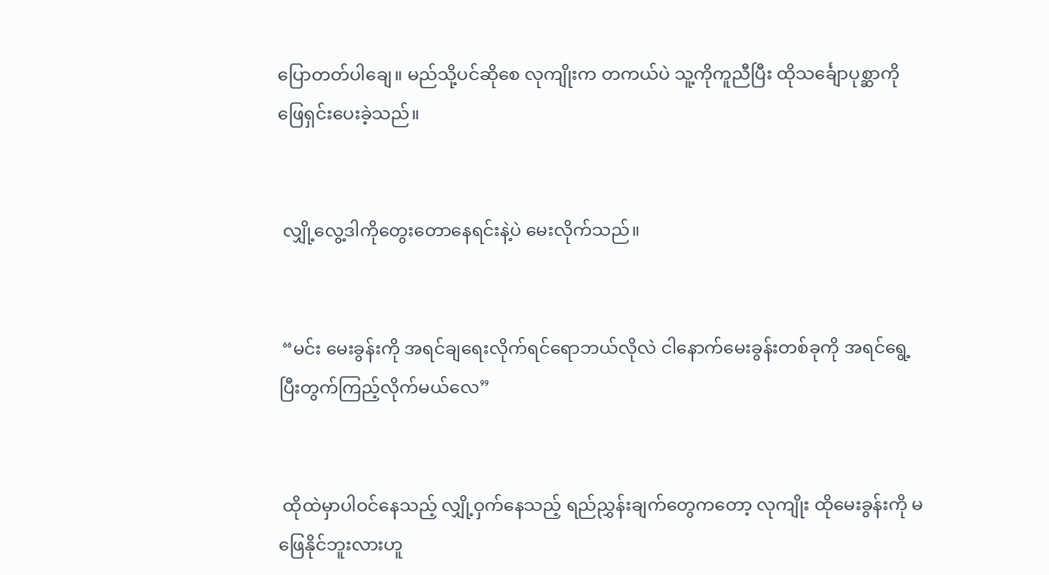ပြောတတ်ပါချေ။ မည်သို့ပင်ဆိုစေ လုကျိုးက တကယ်ပဲ သူ့ကိုကူညီပြီး ထိုသင်္ချောပုစ္ဆာကို ဖြေရှင်းပေးခဲ့သည်။


 လျှို့လွေ့ဒါကိုတွေးတောနေရင်းနဲ့ပဲ မေးလိုက်သည်။


 “မင်း မေးခွန်းကို အရင်ချရေးလိုက်ရင်ရောဘယ်လိုလဲ ငါနောက်မေးခွန်းတစ်ခုကို အရင်ရွေ့ပြီးတွက်ကြည့်လိုက်မယ်လေ”


 ထိုထဲမှာပါဝင်နေသည့် လျှို့ဝှက်နေသည့် ရည်ညွှန်းချက်တွေကတော့ လုကျိုး ထိုမေးခွန်းကို မဖြေနိုင်ဘူးလားဟူ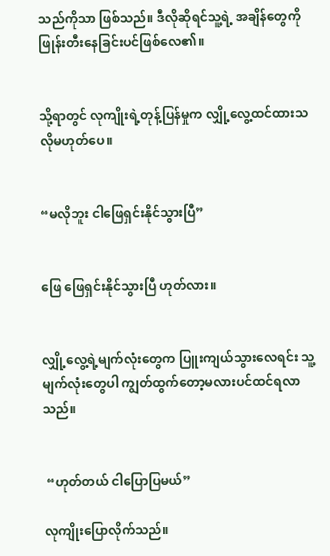သည်ကိုသာ ဖြစ်သည်။ ဒီလိုဆိုရင်သူ့ရဲ့ အချိန်တွေကို ဖြုန်းတီးနေခြင်းပင်ဖြစ်လေ၏။


သို့ရာတွင် လုကျိုးရဲ့တုန့်ပြန်မှုက လျှို့လွေ့ထင်ထားသလိုမဟုတ်ပေ။


“မလိုဘူး ငါဖြေရှင်းနိုင်သွားပြီ”


ဖြေ ဖြေရှင်းနိုင်သွားပြီ ဟုတ်လား။


လျှို့လွေ့ရဲ့မျက်လုံးတွေက ပြူးကျယ်သွားလေရင်း သူ့မျက်လုံးတွေပါ ကျွတ်ထွက်တော့မလားပင်ထင်ရလာသည်။


 “ဟုတ်တယ် ငါပြောပြမယ်”

လုကျိုးပြောလိုက်သည်။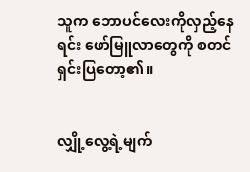သူက ဘောပင်လေးကိုလှည့်နေရင်း ဖော်မြူလာတွေကို စတင်ရှင်းပြတော့၏။


လျှို့လွေ့ရဲ့မျက်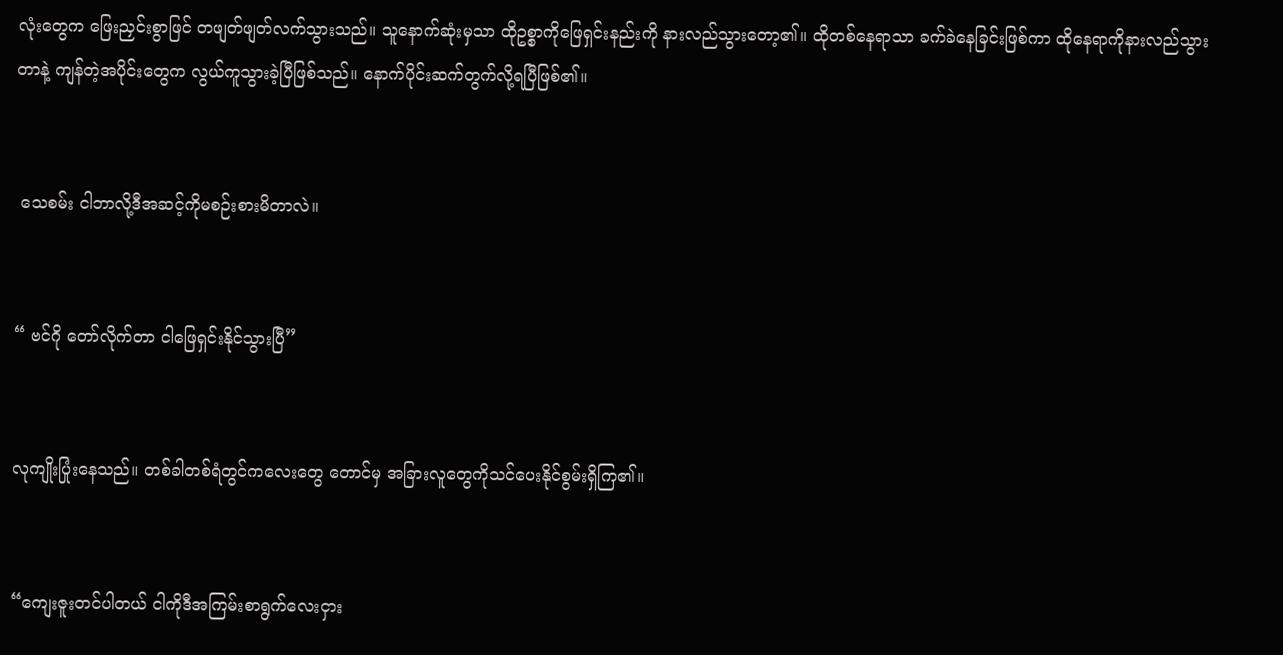လုံးတွေက ဖြေးညှင်းစွာဖြင် တဖျတ်ဖျတ်လက်သွားသည်။ သူနောက်ဆုံးမှသာ ထိုဥစ္စာကိုဖြေရှင်းနည်းကို နားလည်သွားတော့၏။ ထိုတစ်နေရာသာ ခက်ခဲနေခြင်းဖြစ်ကာ ထိုနေရာကိုနားလည်သွားတာနဲ့ ကျန်တဲ့အပိုင်းတွေက လွယ်ကူသွားခဲ့ပြီဖြစ်သည်။ နောက်ပိုင်းဆက်တွက်လို့ရပြီဖြစ်၏။


 သေစမ်း ငါဘာလို့ဒီအဆင့်ကိုမစဉ်းစားမိတာလဲ။


“ ဗင်ဂို တော်လိုက်တာ ငါဖြေရှင်းနိုင်သွားပြီ”


လုကျိုးပြုံးနေသည်။ တစ်ခါတစ်ရံတွင်ကလေးတွေ တောင်မှ အခြားလူတွေကိုသင်ပေးနိုင်စွမ်းရှိကြ၏။


“ကျေးဇူးတင်ပါတယ် ငါကိုဒီအကြမ်းစာရွက်လေးငှား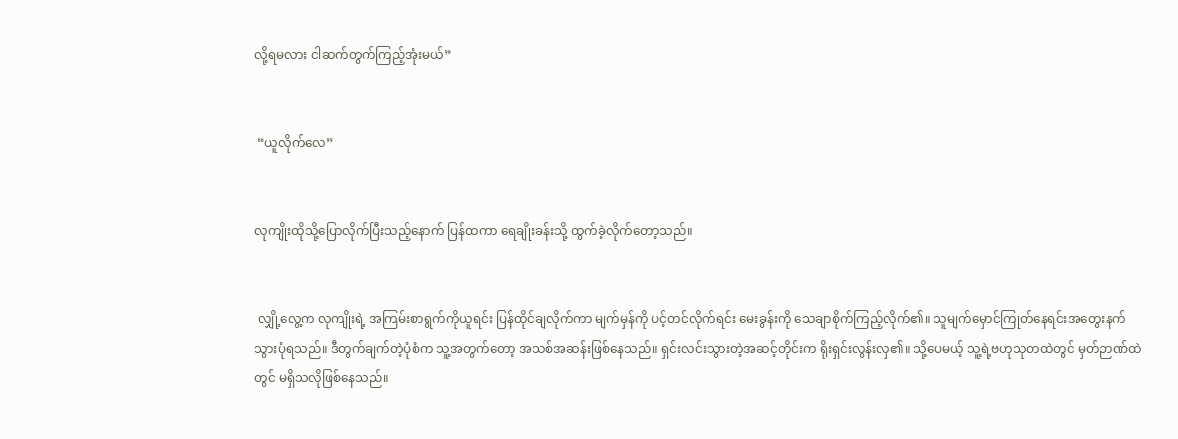လို့ရမလား ငါဆက်တွက်ကြည့်အုံးမယ်”


 “ယူလိုက်လေ”


လုကျိုးထိုသို့ပြောလိုက်ပြီးသည့်နောက် ပြန်ထကာ ရေချိုးခန်းသို့ ထွက်ခဲ့လိုက်တော့သည်။


 လျှို့လွေ့က လုကျိုးရဲ့ အကြမ်းစာရွက်ကိုယူရင်း ပြန်ထိုင်ချလိုက်ကာ မျက်မှန်ကို ပင့်တင်လိုက်ရင်း မေးခွန်းကို သေချာစိုက်ကြည့်လိုက်၏။ သူမျက်မှောင်ကြုတ်နေရင်းအတွေးနက်သွားပုံရသည်။ ဒီတွက်ချက်တဲ့ပုံစံက သူ့အတွက်တော့ အသစ်အဆန်းဖြစ်နေသည်။ ရှင်းလင်းသွားတဲ့အဆင့်တိုင်းက ရိုးရှင်းလွန်းလှ၏။ သို့ပေမယ့် သူ့ရဲ့ဗဟုသုတထဲတွင် မှတ်ဉာဏ်ထဲတွင် မရှိသလိုဖြစ်နေသည်။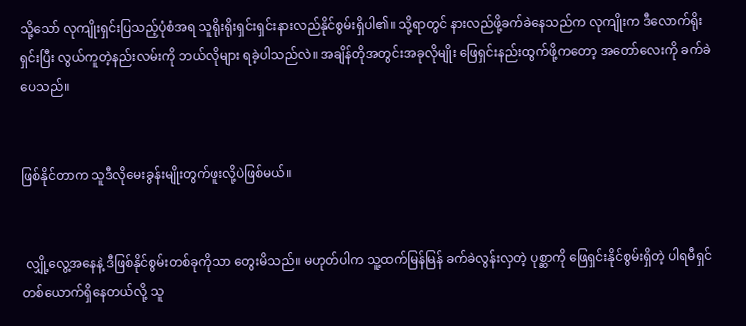သို့သော် လုကျိုးရှင်းပြသည့်ပုံစံအရ သူရိုးရိုးရှင်းရှင်းနားလည်နိုင်စွမ်းရှိပါ၏။ သို့ရာတွင် နားလည်ဖို့ခက်ခဲနေသည်က လုကျိုးက ဒီလောက်ရိုးရှင်းပြီး လွယ်ကူတဲ့နည်းလမ်းကို ဘယ်လိုများ ရခဲ့ပါသည်လဲ။ အချိန်တိုအတွင်းအခုလိုမျိုး ဖြေရှင်းနည်းထွက်ဖို့ကတော့ အတော်လေးကို ခက်ခဲပေသည်။


ဖြစ်နိုင်တာက သူဒီလိုမေးခွန်းမျိုးတွက်ဖူးလို့ပဲဖြစ်မယ်။


 လျှို့လွေ့အနေနဲ့ ဒီဖြစ်နိုင်စွမ်းတစ်ခုကိုသာ တွေးမိသည်။ မဟုတ်ပါက သူ့ထက်မြန်မြန် ခက်ခဲလွန်းလှတဲ့ ပုစ္ဆာကို ဖြေရှင်းနိုင်စွမ်းရှိတဲ့ ပါရမီရှင်တစ်ယောက်ရှိနေတယ်လို့ သူ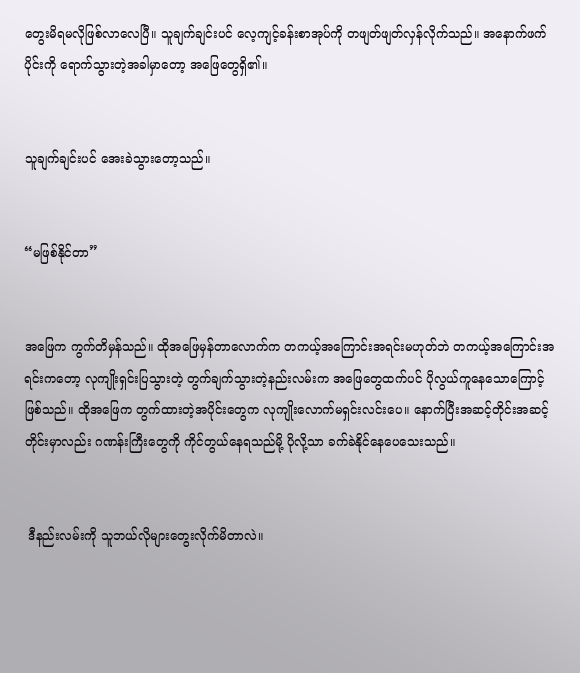တွေးမိရမလိုဖြစ်လာလေပြီ။ သူချက်ချင်းပင် လေ့ကျင့်ခန်းစာအုပ်ကို တဖျတ်ဖျတ်လှန်လိုက်သည်။ အနောက်ဖက်ပိုင်းကို ရောက်သွားတဲ့အခါမှာတော့ အဖြေတွေရှိ၏။


သူချက်ချင်းပင် အေးခဲသွားတော့သည်။


“မဖြစ်နိုင်တာ”


အဖြေက ကွက်တိမှန်သည်။ ထိုအဖြေမှန်တာလောက်က တကယ့်အကြောင်းအရင်းမဟုတ်ဘဲ တကယ့်အကြောင်းအရင်းကတော့ လုကျိုးရှင်းပြသွားတဲ့ တွက်ချက်သွားတဲ့နည်းလမ်းက အဖြေတွေထက်ပင် ပိုလွယ်ကူနေသောကြောင့်ဖြစ်သည်။ ထိုအဖြေက တွက်ထားတဲ့အပိုင်းတွေက လုကျိုးလောက်မရှင်းလင်းပေ။ နောက်ပြီးအဆင့်တိုင်းအဆင့်တိုင်းမှာလည်း ဂဏန်းကြီးတွေကို ကိုင်တွယ်နေရသည်မို့ ပိုလို့သာ ခက်ခဲနိုင်နေပေသေးသည်။


 ဒီနည်းလမ်းကို သူဘယ်လိုများတွေးလိုက်မိတာလဲ။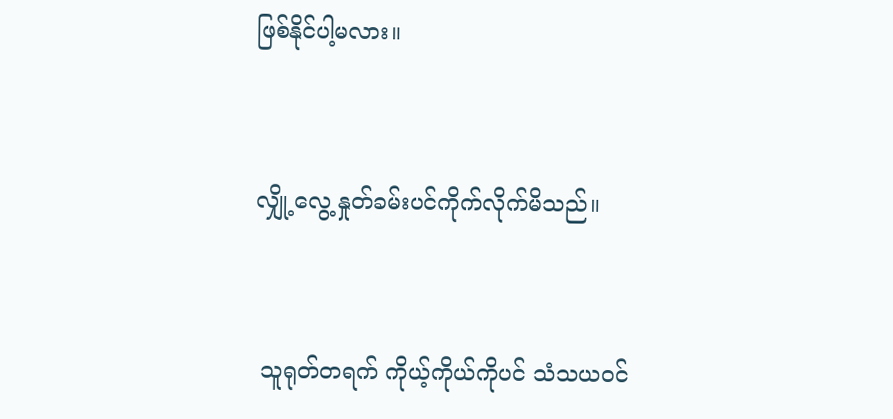ဖြစ်နိုင်ပါ့မလား။


လျှို့လွေ့ နှုတ်ခမ်းပင်ကိုက်လိုက်မိသည်။


 သူရုတ်တရက် ကိုယ့်ကိုယ်ကိုပင် သံသယဝင်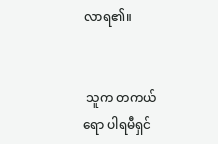လာရ၏။


 သူက တကယ်ရော ပါရမီရှင်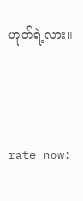ဟုတ်ရဲ့လား။



rate now: